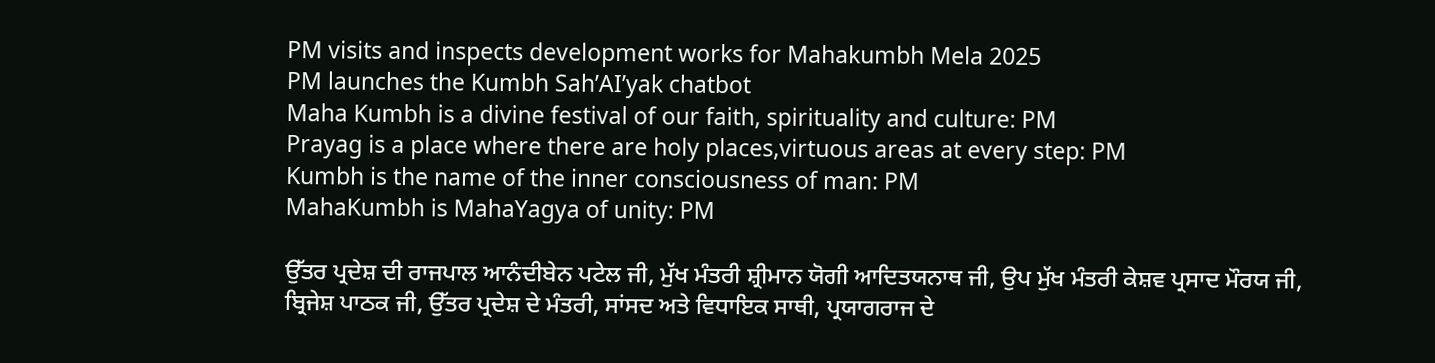PM visits and inspects development works for Mahakumbh Mela 2025
PM launches the Kumbh Sah’AI’yak chatbot
Maha Kumbh is a divine festival of our faith, spirituality and culture: PM
Prayag is a place where there are holy places,virtuous areas at every step: PM
Kumbh is the name of the inner consciousness of man: PM
MahaKumbh is MahaYagya of unity: PM

ਉੱਤਰ ਪ੍ਰਦੇਸ਼ ਦੀ ਰਾਜਪਾਲ ਆਨੰਦੀਬੇਨ ਪਟੇਲ ਜੀ, ਮੁੱਖ ਮੰਤਰੀ ਸ਼੍ਰੀਮਾਨ ਯੋਗੀ ਆਦਿਤਯਨਾਥ ਜੀ, ਉਪ ਮੁੱਖ ਮੰਤਰੀ ਕੇਸ਼ਵ ਪ੍ਰਸਾਦ ਮੌਰਯ ਜੀ, ਬ੍ਰਿਜੇਸ਼ ਪਾਠਕ ਜੀ, ਉੱਤਰ ਪ੍ਰਦੇਸ਼ ਦੇ ਮੰਤਰੀ, ਸਾਂਸਦ ਅਤੇ ਵਿਧਾਇਕ ਸਾਥੀ, ਪ੍ਰਯਾਗਰਾਜ ਦੇ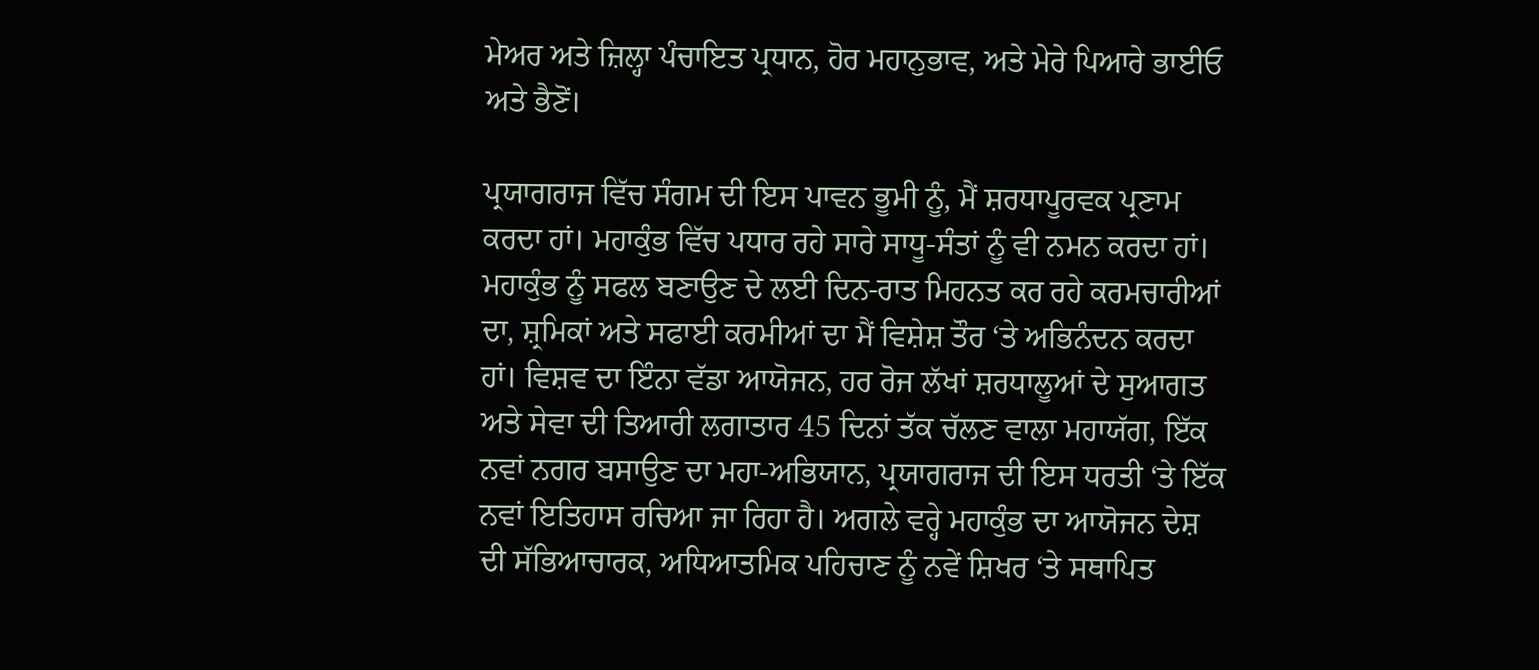ਮੇਅਰ ਅਤੇ ਜ਼ਿਲ੍ਹਾ ਪੰਚਾਇਤ ਪ੍ਰਧਾਨ, ਹੋਰ ਮਹਾਨੁਭਾਵ, ਅਤੇ ਮੇਰੇ ਪਿਆਰੇ ਭਾਈਓ ਅਤੇ ਭੈਣੋਂ।

ਪ੍ਰਯਾਗਰਾਜ ਵਿੱਚ ਸੰਗਮ ਦੀ ਇਸ ਪਾਵਨ ਭੂਮੀ ਨੂੰ, ਮੈਂ ਸ਼ਰਧਾਪੂਰਵਕ ਪ੍ਰਣਾਮ ਕਰਦਾ ਹਾਂ। ਮਹਾਕੁੰਭ ਵਿੱਚ ਪਧਾਰ ਰਹੇ ਸਾਰੇ ਸਾਧੂ-ਸੰਤਾਂ ਨੂੰ ਵੀ ਨਮਨ ਕਰਦਾ ਹਾਂ। ਮਹਾਕੁੰਭ ਨੂੰ ਸਫਲ ਬਣਾਉਣ ਦੇ ਲਈ ਦਿਨ-ਰਾਤ ਮਿਹਨਤ ਕਰ ਰਹੇ ਕਰਮਚਾਰੀਆਂ ਦਾ, ਸ਼੍ਰਮਿਕਾਂ ਅਤੇ ਸਫਾਈ ਕਰਮੀਆਂ ਦਾ ਮੈਂ ਵਿਸ਼ੇਸ਼ ਤੌਰ ‘ਤੇ ਅਭਿਨੰਦਨ ਕਰਦਾ ਹਾਂ। ਵਿਸ਼ਵ ਦਾ ਇੰਨਾ ਵੱਡਾ ਆਯੋਜਨ, ਹਰ ਰੋਜ ਲੱਖਾਂ ਸ਼ਰਧਾਲੂਆਂ ਦੇ ਸੁਆਗਤ ਅਤੇ ਸੇਵਾ ਦੀ ਤਿਆਰੀ ਲਗਾਤਾਰ 45 ਦਿਨਾਂ ਤੱਕ ਚੱਲਣ ਵਾਲਾ ਮਹਾਯੱਗ, ਇੱਕ ਨਵਾਂ ਨਗਰ ਬਸਾਉਣ ਦਾ ਮਹਾ-ਅਭਿਯਾਨ, ਪ੍ਰਯਾਗਰਾਜ ਦੀ ਇਸ ਧਰਤੀ ‘ਤੇ ਇੱਕ ਨਵਾਂ ਇਤਿਹਾਸ ਰਚਿਆ ਜਾ ਰਿਹਾ ਹੈ। ਅਗਲੇ ਵਰ੍ਹੇ ਮਹਾਕੁੰਭ ਦਾ ਆਯੋਜਨ ਦੇਸ਼ ਦੀ ਸੱਭਿਆਚਾਰਕ, ਅਧਿਆਤਮਿਕ ਪਹਿਚਾਣ ਨੂੰ ਨਵੇਂ ਸ਼ਿਖਰ ‘ਤੇ ਸਥਾਪਿਤ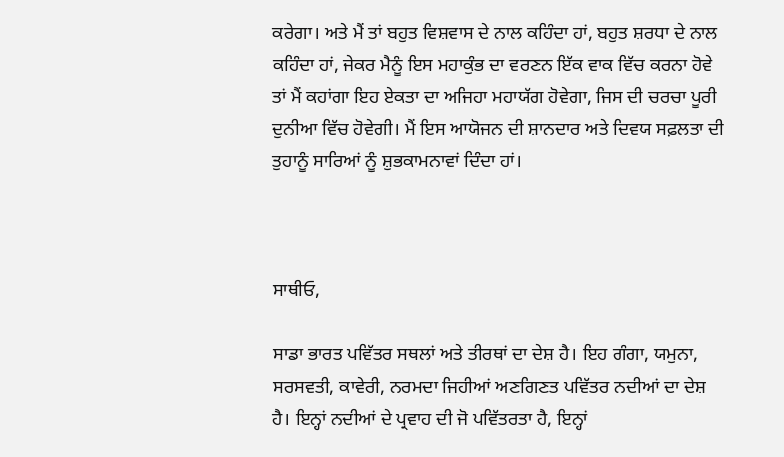ਕਰੇਗਾ। ਅਤੇ ਮੈਂ ਤਾਂ ਬਹੁਤ ਵਿਸ਼ਵਾਸ ਦੇ ਨਾਲ ਕਹਿੰਦਾ ਹਾਂ, ਬਹੁਤ ਸ਼ਰਧਾ ਦੇ ਨਾਲ ਕਹਿੰਦਾ ਹਾਂ, ਜੇਕਰ ਮੈਨੂੰ ਇਸ ਮਹਾਕੁੰਭ ਦਾ ਵਰਣਨ ਇੱਕ ਵਾਕ ਵਿੱਚ ਕਰਨਾ ਹੋਵੇ ਤਾਂ ਮੈਂ ਕਹਾਂਗਾ ਇਹ ਏਕਤਾ ਦਾ ਅਜਿਹਾ ਮਹਾਯੱਗ ਹੋਵੇਗਾ, ਜਿਸ ਦੀ ਚਰਚਾ ਪੂਰੀ ਦੁਨੀਆ ਵਿੱਚ ਹੋਵੇਗੀ। ਮੈਂ ਇਸ ਆਯੋਜਨ ਦੀ ਸ਼ਾਨਦਾਰ ਅਤੇ ਦਿਵਯ ਸਫ਼ਲਤਾ ਦੀ ਤੁਹਾਨੂੰ ਸਾਰਿਆਂ ਨੂੰ ਸ਼ੁਭਕਾਮਨਾਵਾਂ ਦਿੰਦਾ ਹਾਂ।



ਸਾਥੀਓ,

ਸਾਡਾ ਭਾਰਤ ਪਵਿੱਤਰ ਸਥਲਾਂ ਅਤੇ ਤੀਰਥਾਂ ਦਾ ਦੇਸ਼ ਹੈ। ਇਹ ਗੰਗਾ, ਯਮੁਨਾ, ਸਰਸਵਤੀ, ਕਾਵੇਰੀ, ਨਰਮਦਾ ਜਿਹੀਆਂ ਅਣਗਿਣਤ ਪਵਿੱਤਰ ਨਦੀਆਂ ਦਾ ਦੇਸ਼ ਹੈ। ਇਨ੍ਹਾਂ ਨਦੀਆਂ ਦੇ ਪ੍ਰਵਾਹ ਦੀ ਜੋ ਪਵਿੱਤਰਤਾ ਹੈ, ਇਨ੍ਹਾਂ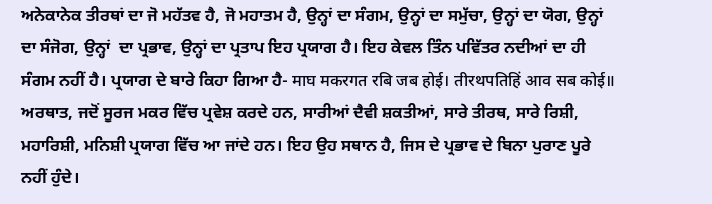ਅਨੇਕਾਨੇਕ ਤੀਰਥਾਂ ਦਾ ਜੋ ਮਹੱਤਵ ਹੈ, ਜੋ ਮਹਾਤਮ ਹੈ, ਉਨ੍ਹਾਂ ਦਾ ਸੰਗਮ, ਉਨ੍ਹਾਂ ਦਾ ਸਮੁੱਚਾ, ਉਨ੍ਹਾਂ ਦਾ ਯੋਗ, ਉਨ੍ਹਾਂ ਦਾ ਸੰਜੋਗ, ਉਨ੍ਹਾਂ  ਦਾ ਪ੍ਰਭਾਵ, ਉਨ੍ਹਾਂ ਦਾ ਪ੍ਰਤਾਪ ਇਹ ਪ੍ਰਯਾਗ ਹੈ। ਇਹ ਕੇਵਲ ਤਿੰਨ ਪਵਿੱਤਰ ਨਦੀਆਂ ਦਾ ਹੀ ਸੰਗਮ ਨਹੀਂ ਹੈ। ਪ੍ਰਯਾਗ ਦੇ ਬਾਰੇ ਕਿਹਾ ਗਿਆ ਹੈ- माघ मकरगत रबि जब होई। तीरथपतिहिं आव सब कोई॥ ਅਰਥਾਤ, ਜਦੋਂ ਸੂਰਜ ਮਕਰ ਵਿੱਚ ਪ੍ਰਵੇਸ਼ ਕਰਦੇ ਹਨ, ਸਾਰੀਆਂ ਦੈਵੀ ਸ਼ਕਤੀਆਂ, ਸਾਰੇ ਤੀਰਥ, ਸਾਰੇ ਰਿਸ਼ੀ, ਮਹਾਰਿਸ਼ੀ, ਮਨਿਸ਼ੀ ਪ੍ਰਯਾਗ ਵਿੱਚ ਆ ਜਾਂਦੇ ਹਨ। ਇਹ ਉਹ ਸਥਾਨ ਹੈ, ਜਿਸ ਦੇ ਪ੍ਰਭਾਵ ਦੇ ਬਿਨਾ ਪੁਰਾਣ ਪੂਰੇ ਨਹੀਂ ਹੁੰਦੇ।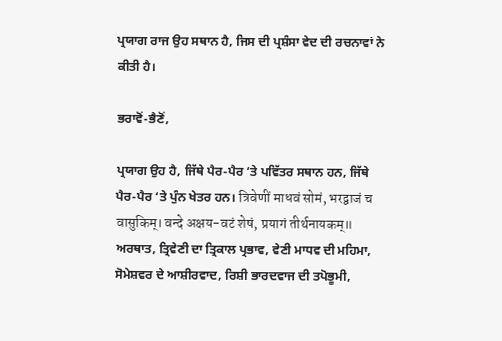ਪ੍ਰਯਾਗ ਰਾਜ ਉਹ ਸਥਾਨ ਹੈ, ਜਿਸ ਦੀ ਪ੍ਰਸ਼ੰਸਾ ਵੇਦ ਦੀ ਰਚਨਾਵਾਂ ਨੇ ਕੀਤੀ ਹੈ।

ਭਰਾਵੋਂ-ਭੈਣੋਂ,

ਪ੍ਰਯਾਗ ਉਹ ਹੈ, ਜਿੱਥੇ ਪੈਰ-ਪੈਰ ‘ਤੇ ਪਵਿੱਤਰ ਸਥਾਨ ਹਨ, ਜਿੱਥੇ ਪੈਰ-ਪੈਰ ‘ਤੇ ਪੁੰਨ ਖੇਤਰ ਹਨ। त्रिवेणीं माधवं सोमं, भरद्वाजं च वासुकिम्। वन्दे अक्षय-वटं शेषं, प्रयागं तीर्थनायकम्॥ ਅਰਥਾਤ, ਤ੍ਰਿਵੇਣੀ ਦਾ ਤ੍ਰਿਕਾਲ ਪ੍ਰਭਾਵ, ਵੇਣੀ ਮਾਧਵ ਦੀ ਮਹਿਮਾ, ਸੋਮੇਸ਼ਵਰ ਦੇ ਆਸ਼ੀਰਵਾਦ, ਰਿਸ਼ੀ ਭਾਰਦਵਾਜ ਦੀ ਤਪੋਭੂਮੀ,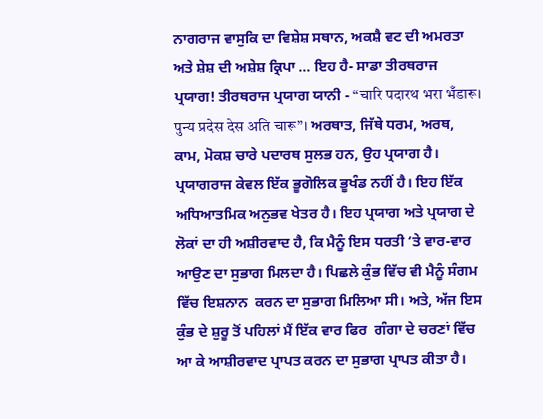ਨਾਗਰਾਜ ਵਾਸੁਕਿ ਦਾ ਵਿਸ਼ੇਸ਼ ਸਥਾਨ, ਅਕਸ਼ੈ ਵਟ ਦੀ ਅਮਰਤਾ ਅਤੇ ਸ਼ੇਸ਼ ਦੀ ਅਸ਼ੇਸ਼ ਕ੍ਰਿਪਾ ... ਇਹ ਹੈ- ਸਾਡਾ ਤੀਰਥਰਾਜ ਪ੍ਰਯਾਗ! ਤੀਰਥਰਾਜ ਪ੍ਰਯਾਗ ਯਾਨੀ - “चारि पदारथ भरा भँडारू।  पुन्य प्रदेस देस अति चारू”। ਅਰਥਾਤ, ਜਿੱਥੇ ਧਰਮ, ਅਰਥ, ਕਾਮ, ਮੋਕਸ਼ ਚਾਰੇ ਪਦਾਰਥ ਸੁਲਭ ਹਨ, ਉਹ ਪ੍ਰਯਾਗ ਹੈ। ਪ੍ਰਯਾਗਰਾਜ ਕੇਵਲ ਇੱਕ ਭੂਗੋਲਿਕ ਭੂਖੰਡ ਨਹੀਂ ਹੈ। ਇਹ ਇੱਕ ਅਧਿਆਤਮਿਕ ਅਨੁਭਵ ਖੇਤਰ ਹੈ। ਇਹ ਪ੍ਰਯਾਗ ਅਤੇ ਪ੍ਰਯਾਗ ਦੇ ਲੋਕਾਂ ਦਾ ਹੀ ਅਸ਼ੀਰਵਾਦ ਹੈ, ਕਿ ਮੈਨੂੰ ਇਸ ਧਰਤੀ ‘ਤੇ ਵਾਰ-ਵਾਰ ਆਉਣ ਦਾ ਸੁਭਾਗ ਮਿਲਦਾ ਹੈ। ਪਿਛਲੇ ਕੁੰਭ ਵਿੱਚ ਵੀ ਮੈਨੂੰ ਸੰਗਮ ਵਿੱਚ ਇਸ਼ਨਾਨ  ਕਰਨ ਦਾ ਸੁਭਾਗ ਮਿਲਿਆ ਸੀ। ਅਤੇ, ਅੱਜ ਇਸ ਕੁੰਭ ਦੇ ਸ਼ੁਰੂ ਤੋਂ ਪਹਿਲਾਂ ਮੈਂ ਇੱਕ ਵਾਰ ਫਿਰ  ਗੰਗਾ ਦੇ ਚਰਣਾਂ ਵਿੱਚ ਆ ਕੇ ਆਸ਼ੀਰਵਾਦ ਪ੍ਰਾਪਤ ਕਰਨ ਦਾ ਸੁਭਾਗ ਪ੍ਰਾਪਤ ਕੀਤਾ ਹੈ।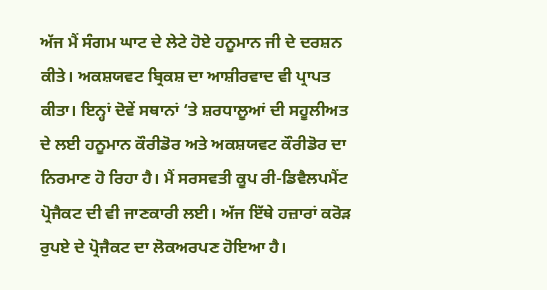ਅੱਜ ਮੈਂ ਸੰਗਮ ਘਾਟ ਦੇ ਲੇਟੇ ਹੋਏ ਹਨੂਮਾਨ ਜੀ ਦੇ ਦਰਸ਼ਨ ਕੀਤੇ। ਅਕਸ਼ਯਵਟ ਬ੍ਰਿਕਸ਼ ਦਾ ਆਸ਼ੀਰਵਾਦ ਵੀ ਪ੍ਰਾਪਤ ਕੀਤਾ। ਇਨ੍ਹਾਂ ਦੋਵੇਂ ਸਥਾਨਾਂ ‘ਤੇ ਸ਼ਰਧਾਲੂਆਂ ਦੀ ਸਹੂਲੀਅਤ ਦੇ ਲਈ ਹਨੂਮਾਨ ਕੌਰੀਡੋਰ ਅਤੇ ਅਕਸ਼ਯਵਟ ਕੌਰੀਡੋਰ ਦਾ ਨਿਰਮਾਣ ਹੋ ਰਿਹਾ ਹੈ। ਮੈਂ ਸਰਸਵਤੀ ਕੂਪ ਰੀ-ਡਿਵੈਲਪਮੈਂਟ ਪ੍ਰੋਜੈਕਟ ਦੀ ਵੀ ਜਾਣਕਾਰੀ ਲਈ। ਅੱਜ ਇੱਥੇ ਹਜ਼ਾਰਾਂ ਕਰੋੜ ਰੁਪਏ ਦੇ ਪ੍ਰੋਜੈਕਟ ਦਾ ਲੋਕਅਰਪਣ ਹੋਇਆ ਹੈ।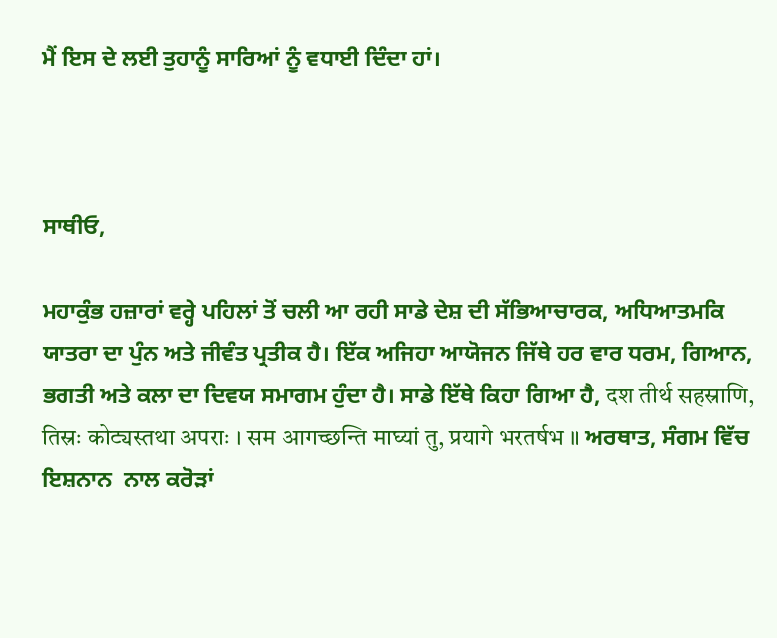ਮੈਂ ਇਸ ਦੇ ਲਈ ਤੁਹਾਨੂੰ ਸਾਰਿਆਂ ਨੂੰ ਵਧਾਈ ਦਿੰਦਾ ਹਾਂ।



ਸਾਥੀਓ,

ਮਹਾਕੁੰਭ ਹਜ਼ਾਰਾਂ ਵਰ੍ਹੇ ਪਹਿਲਾਂ ਤੋਂ ਚਲੀ ਆ ਰਹੀ ਸਾਡੇ ਦੇਸ਼ ਦੀ ਸੱਭਿਆਚਾਰਕ, ਅਧਿਆਤਮਕਿ ਯਾਤਰਾ ਦਾ ਪੁੰਨ ਅਤੇ ਜੀਵੰਤ ਪ੍ਰਤੀਕ ਹੈ। ਇੱਕ ਅਜਿਹਾ ਆਯੋਜਨ ਜਿੱਥੇ ਹਰ ਵਾਰ ਧਰਮ, ਗਿਆਨ, ਭਗਤੀ ਅਤੇ ਕਲਾ ਦਾ ਦਿਵਯ ਸਮਾਗਮ ਹੁੰਦਾ ਹੈ। ਸਾਡੇ ਇੱਥੇ ਕਿਹਾ ਗਿਆ ਹੈ, दश तीर्थ सहस्राणि, तिस्रः कोट्यस्तथा अपराः । सम आगच्छन्ति माघ्यां तु, प्रयागे भरतर्षभ ॥ ਅਰਥਾਤ, ਸੰਗਮ ਵਿੱਚ ਇਸ਼ਨਾਨ  ਨਾਲ ਕਰੋੜਾਂ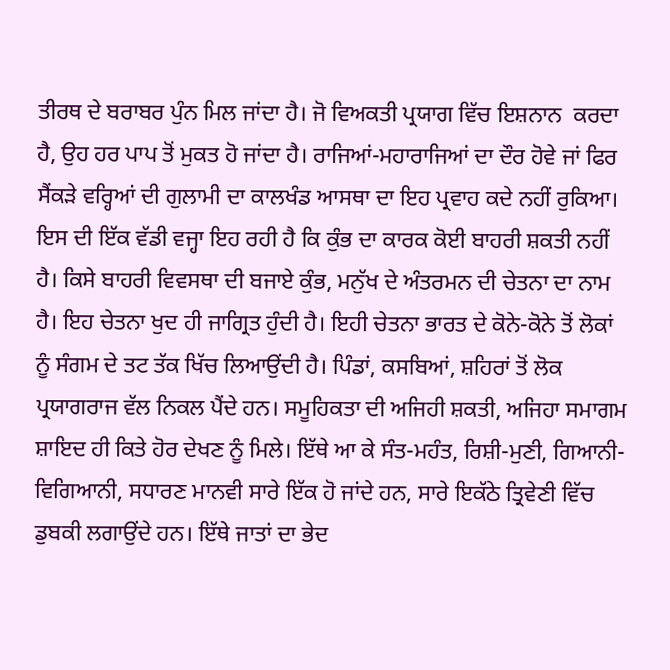ਤੀਰਥ ਦੇ ਬਰਾਬਰ ਪੁੰਨ ਮਿਲ ਜਾਂਦਾ ਹੈ। ਜੋ ਵਿਅਕਤੀ ਪ੍ਰਯਾਗ ਵਿੱਚ ਇਸ਼ਨਾਨ  ਕਰਦਾ ਹੈ, ਉਹ ਹਰ ਪਾਪ ਤੋਂ ਮੁਕਤ ਹੋ ਜਾਂਦਾ ਹੈ। ਰਾਜਿਆਂ-ਮਹਾਰਾਜਿਆਂ ਦਾ ਦੌਰ ਹੋਵੇ ਜਾਂ ਫਿਰ ਸੈਂਕੜੇ ਵਰ੍ਹਿਆਂ ਦੀ ਗੁਲਾਮੀ ਦਾ ਕਾਲਖੰਡ ਆਸਥਾ ਦਾ ਇਹ ਪ੍ਰਵਾਹ ਕਦੇ ਨਹੀਂ ਰੁਕਿਆ। ਇਸ ਦੀ ਇੱਕ ਵੱਡੀ ਵਜ੍ਹਾ ਇਹ ਰਹੀ ਹੈ ਕਿ ਕੁੰਭ ਦਾ ਕਾਰਕ ਕੋਈ ਬਾਹਰੀ ਸ਼ਕਤੀ ਨਹੀਂ ਹੈ। ਕਿਸੇ ਬਾਹਰੀ ਵਿਵਸਥਾ ਦੀ ਬਜਾਏ ਕੁੰਭ, ਮਨੁੱਖ ਦੇ ਅੰਤਰਮਨ ਦੀ ਚੇਤਨਾ ਦਾ ਨਾਮ ਹੈ। ਇਹ ਚੇਤਨਾ ਖੁਦ ਹੀ ਜਾਗ੍ਰਿਤ ਹੁੰਦੀ ਹੈ। ਇਹੀ ਚੇਤਨਾ ਭਾਰਤ ਦੇ ਕੋਨੇ-ਕੋਨੇ ਤੋਂ ਲੋਕਾਂ ਨੂੰ ਸੰਗਮ ਦੇ ਤਟ ਤੱਕ ਖਿੱਚ ਲਿਆਉਂਦੀ ਹੈ। ਪਿੰਡਾਂ, ਕਸਬਿਆਂ, ਸ਼ਹਿਰਾਂ ਤੋਂ ਲੋਕ ਪ੍ਰਯਾਗਰਾਜ ਵੱਲ ਨਿਕਲ ਪੈਂਦੇ ਹਨ। ਸਮੂਹਿਕਤਾ ਦੀ ਅਜਿਹੀ ਸ਼ਕਤੀ, ਅਜਿਹਾ ਸਮਾਗਮ ਸ਼ਾਇਦ ਹੀ ਕਿਤੇ ਹੋਰ ਦੇਖਣ ਨੂੰ ਮਿਲੇ। ਇੱਥੇ ਆ ਕੇ ਸੰਤ-ਮਹੰਤ, ਰਿਸ਼ੀ-ਮੁਣੀ, ਗਿਆਨੀ-ਵਿਗਿਆਨੀ, ਸਧਾਰਣ ਮਾਨਵੀ ਸਾਰੇ ਇੱਕ ਹੋ ਜਾਂਦੇ ਹਨ, ਸਾਰੇ ਇਕੱਠੇ ਤ੍ਰਿਵੇਣੀ ਵਿੱਚ ਡੁਬਕੀ ਲਗਾਉਂਦੇ ਹਨ। ਇੱਥੇ ਜਾਤਾਂ ਦਾ ਭੇਦ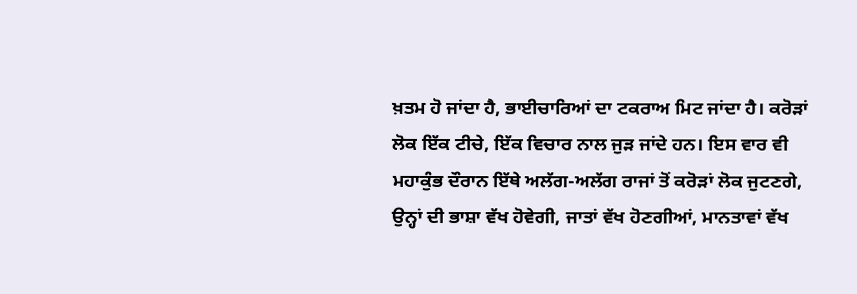ਖ਼ਤਮ ਹੋ ਜਾਂਦਾ ਹੈ, ਭਾਈਚਾਰਿਆਂ ਦਾ ਟਕਰਾਅ ਮਿਟ ਜਾਂਦਾ ਹੈ। ਕਰੋੜਾਂ ਲੋਕ ਇੱਕ ਟੀਚੇ, ਇੱਕ ਵਿਚਾਰ ਨਾਲ ਜੁੜ ਜਾਂਦੇ ਹਨ। ਇਸ ਵਾਰ ਵੀ ਮਹਾਕੁੰਭ ਦੌਰਾਨ ਇੱਥੇ ਅਲੱਗ-ਅਲੱਗ ਰਾਜਾਂ ਤੋਂ ਕਰੋੜਾਂ ਲੋਕ ਜੁਟਣਗੇ, ਉਨ੍ਹਾਂ ਦੀ ਭਾਸ਼ਾ ਵੱਖ ਹੋਵੇਗੀ, ਜਾਤਾਂ ਵੱਖ ਹੋਣਗੀਆਂ, ਮਾਨਤਾਵਾਂ ਵੱਖ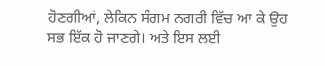ਹੋਣਗੀਆਂ, ਲੇਕਿਨ ਸੰਗਮ ਨਗਰੀ ਵਿੱਚ ਆ ਕੇ ਉਹ ਸਭ ਇੱਕ ਹੋ ਜਾਣਗੇ। ਅਤੇ ਇਸ ਲਈ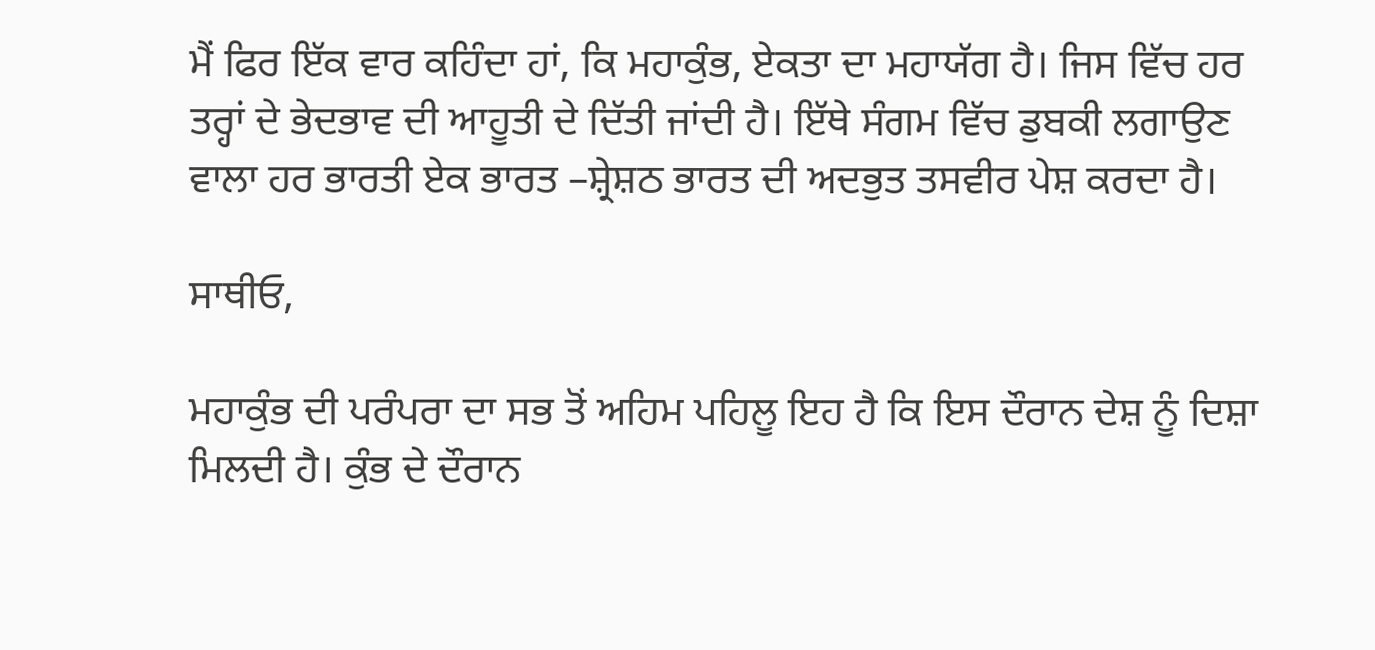ਮੈਂ ਫਿਰ ਇੱਕ ਵਾਰ ਕਹਿੰਦਾ ਹਾਂ, ਕਿ ਮਹਾਕੁੰਭ, ਏਕਤਾ ਦਾ ਮਹਾਯੱਗ ਹੈ। ਜਿਸ ਵਿੱਚ ਹਰ ਤਰ੍ਹਾਂ ਦੇ ਭੇਦਭਾਵ ਦੀ ਆਹੂਤੀ ਦੇ ਦਿੱਤੀ ਜਾਂਦੀ ਹੈ। ਇੱਥੇ ਸੰਗਮ ਵਿੱਚ ਡੁਬਕੀ ਲਗਾਉਣ ਵਾਲਾ ਹਰ ਭਾਰਤੀ ਏਕ ਭਾਰਤ –ਸ਼੍ਰੇਸ਼ਠ ਭਾਰਤ ਦੀ ਅਦਭੁਤ ਤਸਵੀਰ ਪੇਸ਼ ਕਰਦਾ ਹੈ।

ਸਾਥੀਓ,

ਮਹਾਕੁੰਭ ਦੀ ਪਰੰਪਰਾ ਦਾ ਸਭ ਤੋਂ ਅਹਿਮ ਪਹਿਲੂ ਇਹ ਹੈ ਕਿ ਇਸ ਦੌਰਾਨ ਦੇਸ਼ ਨੂੰ ਦਿਸ਼ਾ ਮਿਲਦੀ ਹੈ। ਕੁੰਭ ਦੇ ਦੌਰਾਨ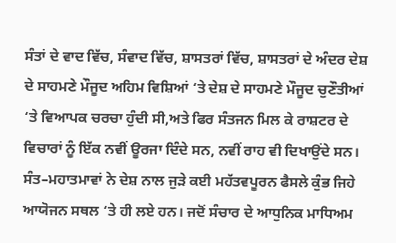ਸੰਤਾਂ ਦੇ ਵਾਦ ਵਿੱਚ, ਸੰਵਾਦ ਵਿੱਚ, ਸ਼ਾਸਤਰਾਂ ਵਿੱਚ, ਸ਼ਾਸਤਰਾਂ ਦੇ ਅੰਦਰ ਦੇਸ਼ ਦੇ ਸਾਹਮਣੇ ਮੌਜੂਦ ਅਹਿਮ ਵਿਸ਼ਿਆਂ ‘ਤੇ ਦੇਸ਼ ਦੇ ਸਾਹਮਣੇ ਮੌਜੂਦ ਚੁਣੌਤੀਆਂ ‘ਤੇ ਵਿਆਪਕ ਚਰਚਾ ਹੁੰਦੀ ਸੀ,ਅਤੇ ਫਿਰ ਸੰਤਜਨ ਮਿਲ ਕੇ ਰਾਸ਼ਟਰ ਦੇ ਵਿਚਾਰਾਂ ਨੂੰ ਇੱਕ ਨਵੀਂ ਊਰਜਾ ਦਿੰਦੇ ਸਨ, ਨਵੀਂ ਰਾਹ ਵੀ ਦਿਖਾਉਂਦੇ ਸਨ। ਸੰਤ–ਮਹਾਤਮਾਵਾਂ ਨੇ ਦੇਸ਼ ਨਾਲ ਜੁੜੇ ਕਈ ਮਹੱਤਵਪੂਰਨ ਫੈਸਲੇ ਕੁੰਭ ਜਿਹੇ ਆਯੋਜਨ ਸਥਲ ‘ਤੇ ਹੀ ਲਏ ਹਨ। ਜਦੋਂ ਸੰਚਾਰ ਦੇ ਆਧੁਨਿਕ ਮਾਧਿਅਮ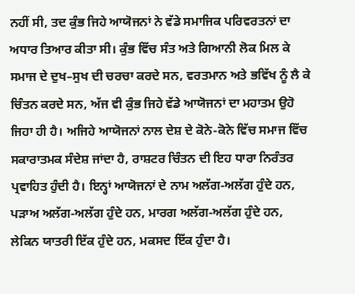ਨਹੀਂ ਸੀ, ਤਦ ਕੁੰਭ ਜਿਹੇ ਆਯੋਜਨਾਂ ਨੇ ਵੱਡੇ ਸਮਾਜਿਕ ਪਰਿਵਰਤਨਾਂ ਦਾ ਅਧਾਰ ਤਿਆਰ ਕੀਤਾ ਸੀ। ਕੁੰਭ ਵਿੱਚ ਸੰਤ ਅਤੇ ਗਿਆਨੀ ਲੋਕ ਮਿਲ ਕੇ ਸਮਾਜ ਦੇ ਦੁਖ–ਸੁਖ ਦੀ ਚਰਚਾ ਕਰਦੇ ਸਨ, ਵਰਤਮਾਨ ਅਤੇ ਭਵਿੱਖ ਨੂੰ ਲੈ ਕੇ ਚਿੰਤਨ ਕਰਦੇ ਸਨ, ਅੱਜ ਵੀ ਕੁੰਭ ਜਿਹੇ ਵੱਡੇ ਆਯੋਜਨਾਂ ਦਾ ਮਹਾਤਮ ਉਹੋ ਜਿਹਾ ਹੀ ਹੈ। ਅਜਿਹੇ ਆਯੋਜਨਾਂ ਨਾਲ ਦੇਸ਼ ਦੇ ਕੋਨੇ-ਕੋਨੇ ਵਿੱਚ ਸਮਾਜ ਵਿੱਚ ਸਕਾਰਾਤਮਕ ਸੰਦੇਸ਼ ਜਾਂਦਾ ਹੈ, ਰਾਸ਼ਟਰ ਚਿੰਤਨ ਦੀ ਇਹ ਧਾਰਾ ਨਿਰੰਤਰ ਪ੍ਰਵਾਹਿਤ ਹੁੰਦੀ ਹੈ। ਇਨ੍ਹਾਂ ਆਯੋਜਨਾਂ ਦੇ ਨਾਮ ਅਲੱਗ-ਅਲੱਗ ਹੁੰਦੇ ਹਨ, ਪੜਾਅ ਅਲੱਗ-ਅਲੱਗ ਹੁੰਦੇ ਹਨ, ਮਾਰਗ ਅਲੱਗ-ਅਲੱਗ ਹੁੰਦੇ ਹਨ, ਲੇਕਿਨ ਯਾਤਰੀ ਇੱਕ ਹੁੰਦੇ ਹਨ, ਮਕਸਦ ਇੱਕ ਹੁੰਦਾ ਹੈ।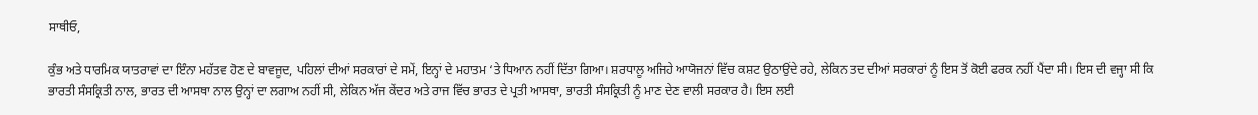ਸਾਥੀਓ,

ਕੁੰਭ ਅਤੇ ਧਾਰਮਿਕ ਯਾਤਰਾਵਾਂ ਦਾ ਇੰਨਾ ਮਹੱਤਵ ਹੋਣ ਦੇ ਬਾਵਜੂਦ, ਪਹਿਲਾਂ ਦੀਆਂ ਸਰਕਾਰਾਂ ਦੇ ਸਮੇਂ, ਇਨ੍ਹਾਂ ਦੇ ਮਹਾਤਮ ‘ਤੇ ਧਿਆਨ ਨਹੀਂ ਦਿੱਤਾ ਗਿਆ। ਸ਼ਰਧਾਲੂ ਅਜਿਹੇ ਆਯੋਜਨਾਂ ਵਿੱਚ ਕਸ਼ਟ ਉਠਾਉਂਦੇ ਰਹੇ, ਲੇਕਿਨ ਤਦ ਦੀਆਂ ਸਰਕਾਰਾਂ ਨੂੰ ਇਸ ਤੋਂ ਕੋਈ ਫਰਕ ਨਹੀਂ ਪੈਂਦਾ ਸੀ। ਇਸ ਦੀ ਵਜ੍ਹਾ ਸੀ ਕਿ ਭਾਰਤੀ ਸੰਸਕ੍ਰਿਤੀ ਨਾਲ, ਭਾਰਤ ਦੀ ਆਸਥਾ ਨਾਲ ਉਨ੍ਹਾਂ ਦਾ ਲਗਾਅ ਨਹੀਂ ਸੀ, ਲੇਕਿਨ ਅੱਜ ਕੇਂਦਰ ਅਤੇ ਰਾਜ ਵਿੱਚ ਭਾਰਤ ਦੇ ਪ੍ਰਤੀ ਆਸਥਾ, ਭਾਰਤੀ ਸੰਸਕ੍ਰਿਤੀ ਨੂੰ ਮਾਣ ਦੇਣ ਵਾਲੀ ਸਰਕਾਰ ਹੈ। ਇਸ ਲਈ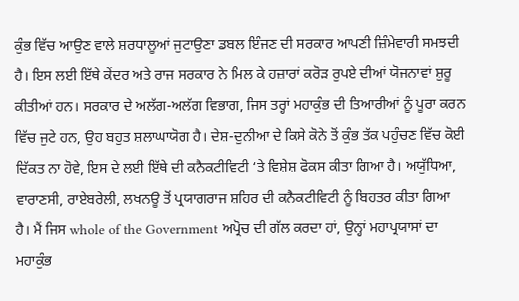ਕੁੰਭ ਵਿੱਚ ਆਉਣ ਵਾਲੇ ਸ਼ਰਧਾਲੂਆਂ ਜੁਟਾਉਣਾ ਡਬਲ ਇੰਜਣ ਦੀ ਸਰਕਾਰ ਆਪਣੀ ਜ਼ਿੰਮੇਵਾਰੀ ਸਮਝਦੀ ਹੈ। ਇਸ ਲਈ ਇੱਥੇ ਕੇਂਦਰ ਅਤੇ ਰਾਜ ਸਰਕਾਰ ਨੇ ਮਿਲ ਕੇ ਹਜ਼ਾਰਾਂ ਕਰੋੜ ਰੁਪਏ ਦੀਆਂ ਯੋਜਨਾਵਾਂ ਸ਼ੁਰੂ ਕੀਤੀਆਂ ਹਨ। ਸਰਕਾਰ ਦੇ ਅਲੱਗ-ਅਲੱਗ ਵਿਭਾਗ, ਜਿਸ ਤਰ੍ਹਾਂ ਮਹਾਕੁੰਭ ਦੀ ਤਿਆਰੀਆਂ ਨੂੰ ਪੂਰਾ ਕਰਨ ਵਿੱਚ ਜੁਟੇ ਹਨ, ਉਹ ਬਹੁਤ ਸ਼ਲਾਘਾਯੋਗ ਹੈ। ਦੇਸ਼-ਦੁਨੀਆ ਦੇ ਕਿਸੇ ਕੋਨੇ ਤੋਂ ਕੁੰਭ ਤੱਕ ਪਹੁੰਚਣ ਵਿੱਚ ਕੋਈ ਦਿੱਕਤ ਨਾ ਹੋਵੇ, ਇਸ ਦੇ ਲਈ ਇੱਥੇ ਦੀ ਕਨੈਕਟੀਵਿਟੀ ‘ਤੇ ਵਿਸ਼ੇਸ਼ ਫੋਕਸ ਕੀਤਾ ਗਿਆ ਹੈ। ਅਯੁੱਧਿਆ, ਵਾਰਾਣਸੀ, ਰਾਏਬਰੇਲੀ, ਲਖਨਊ ਤੋਂ ਪ੍ਰਯਾਗਰਾਜ ਸ਼ਹਿਰ ਦੀ ਕਨੈਕਟੀਵਿਟੀ ਨੂੰ ਬਿਹਤਰ ਕੀਤਾ ਗਿਆ ਹੈ। ਮੈਂ ਜਿਸ whole of the Government ਅਪ੍ਰੋਚ ਦੀ ਗੱਲ ਕਰਦਾ ਹਾਂ, ਉਨ੍ਹਾਂ ਮਹਾਪ੍ਰਯਾਸਾਂ ਦਾ ਮਹਾਕੁੰਭ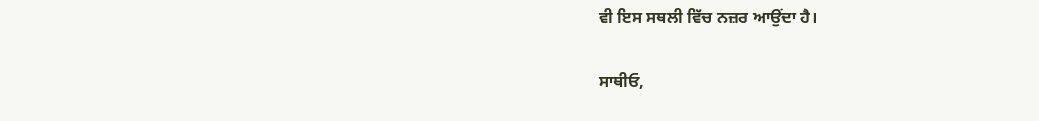ਵੀ ਇਸ ਸਥਲੀ ਵਿੱਚ ਨਜ਼ਰ ਆਉਂਦਾ ਹੈ।

ਸਾਥੀਓ,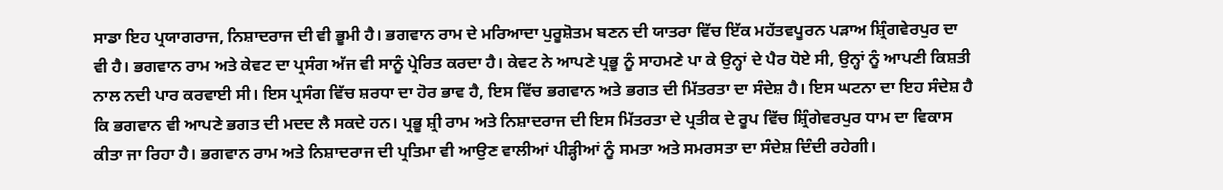ਸਾਡਾ ਇਹ ਪ੍ਰਯਾਗਰਾਜ, ਨਿਸ਼ਾਦਰਾਜ ਦੀ ਵੀ ਭੂਮੀ ਹੈ। ਭਗਵਾਨ ਰਾਮ ਦੇ ਮਰਿਆਦਾ ਪੁਰੂਸ਼ੋਤਮ ਬਣਨ ਦੀ ਯਾਤਰਾ ਵਿੱਚ ਇੱਕ ਮਹੱਤਵਪੂਰਨ ਪੜਾਅ ਸ਼੍ਰਿੰਗਵੇਰਪੁਰ ਦਾ ਵੀ ਹੈ। ਭਗਵਾਨ ਰਾਮ ਅਤੇ ਕੇਵਟ ਦਾ ਪ੍ਰਸੰਗ ਅੱਜ ਵੀ ਸਾਨੂੰ ਪ੍ਰੇਰਿਤ ਕਰਦਾ ਹੈ। ਕੇਵਟ ਨੇ ਆਪਣੇ ਪ੍ਰਭੂ ਨੂੰ ਸਾਹਮਣੇ ਪਾ ਕੇ ਉਨ੍ਹਾਂ ਦੇ ਪੈਰ ਧੋਏ ਸੀ, ਉਨ੍ਹਾਂ ਨੂੰ ਆਪਣੀ ਕਿਸ਼ਤੀ ਨਾਲ ਨਦੀ ਪਾਰ ਕਰਵਾਈ ਸੀ। ਇਸ ਪ੍ਰਸੰਗ ਵਿੱਚ ਸ਼ਰਧਾ ਦਾ ਹੋਰ ਭਾਵ ਹੈ, ਇਸ ਵਿੱਚ ਭਗਵਾਨ ਅਤੇ ਭਗਤ ਦੀ ਮਿੱਤਰਤਾ ਦਾ ਸੰਦੇਸ਼ ਹੈ। ਇਸ ਘਟਨਾ ਦਾ ਇਹ ਸੰਦੇਸ਼ ਹੈ ਕਿ ਭਗਵਾਨ ਵੀ ਆਪਣੇ ਭਗਤ ਦੀ ਮਦਦ ਲੈ ਸਕਦੇ ਹਨ। ਪ੍ਰਭੂ ਸ਼੍ਰੀ ਰਾਮ ਅਤੇ ਨਿਸ਼ਾਦਰਾਜ ਦੀ ਇਸ ਮਿੱਤਰਤਾ ਦੇ ਪ੍ਰਤੀਕ ਦੇ ਰੂਪ ਵਿੱਚ ਸ਼੍ਰਿੰਗੇਵਰਪੁਰ ਧਾਮ ਦਾ ਵਿਕਾਸ ਕੀਤਾ ਜਾ ਰਿਹਾ ਹੈ। ਭਗਵਾਨ ਰਾਮ ਅਤੇ ਨਿਸ਼ਾਦਰਾਜ ਦੀ ਪ੍ਰਤਿਮਾ ਵੀ ਆਉਣ ਵਾਲੀਆਂ ਪੀੜ੍ਹੀਆਂ ਨੂੰ ਸਮਤਾ ਅਤੇ ਸਮਰਸਤਾ ਦਾ ਸੰਦੇਸ਼ ਦਿੰਦੀ ਰਹੇਗੀ।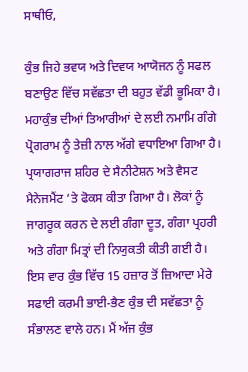ਸਾਥੀਓ,

ਕੁੰਭ ਜਿਹੇ ਭਵਯ ਅਤੇ ਦਿਵਯ ਆਯੋਜਨ ਨੂੰ ਸਫਲ ਬਣਾਉਣ ਵਿੱਚ ਸਵੱਛਤਾ ਦੀ ਬਹੁਤ ਵੱਡੀ ਭੂਮਿਕਾ ਹੈ। ਮਹਾਕੁੰਭ ਦੀਆਂ ਤਿਆਰੀਆਂ ਦੇ ਲਈ ਨਮਾਮਿ ਗੰਗੇ ਪ੍ਰੋਗਰਾਮ ਨੂੰ ਤੇਜ਼ੀ ਨਾਲ ਅੱਗੇ ਵਧਾਇਆ ਗਿਆ ਹੈ। ਪ੍ਰਯਾਗਰਾਜ ਸ਼ਹਿਰ ਦੇ ਸੈਨੀਟੇਸ਼ਨ ਅਤੇ ਵੈਸਟ ਮੈਨੇਜਮੈਂਟ ‘ਤੇ ਫੋਕਸ ਕੀਤਾ ਗਿਆ ਹੈ। ਲੋਕਾਂ ਨੂੰ ਜਾਗਰੂਕ ਕਰਨ ਦੇ ਲਈ ਗੰਗਾ ਦੂਤ, ਗੰਗਾ ਪ੍ਰਹਰੀ ਅਤੇ ਗੰਗਾ ਮਿਤ੍ਰਾਂ ਦੀ ਨਿਯੁਕਤੀ ਕੀਤੀ ਗਈ ਹੈ। ਇਸ ਵਾਰ ਕੁੰਭ ਵਿੱਚ 15 ਹਜ਼ਾਰ ਤੋਂ ਜ਼ਿਆਦਾ ਮੇਰੇ ਸਫਾਈ ਕਰਮੀ ਭਾਈ-ਭੈਣ ਕੁੰਭ ਦੀ ਸਵੱਛਤਾ ਨੂੰ ਸੰਭਾਲਣ ਵਾਲੇ ਹਨ। ਮੈਂ ਅੱਜ ਕੁੰਭ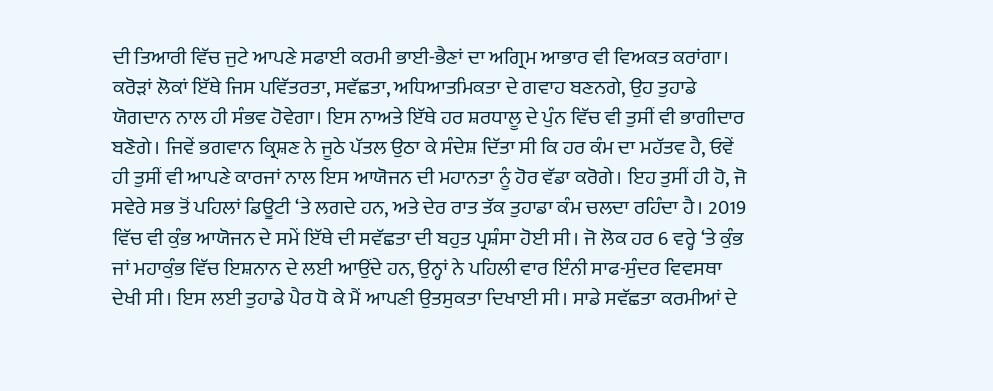ਦੀ ਤਿਆਰੀ ਵਿੱਚ ਜੁਟੇ ਆਪਣੇ ਸਫਾਈ ਕਰਮੀ ਭਾਈ-ਭੈਣਾਂ ਦਾ ਅਗ੍ਰਿਮ ਆਭਾਰ ਵੀ ਵਿਅਕਤ ਕਰਾਂਗਾ। ਕਰੋੜਾਂ ਲੋਕਾਂ ਇੱਥੇ ਜਿਸ ਪਵਿੱਤਰਤਾ, ਸਵੱਛਤਾ, ਅਧਿਆਤਮਿਕਤਾ ਦੇ ਗਵਾਹ ਬਣਨਗੇ, ਉਹ ਤੁਹਾਡੇ ਯੋਗਦਾਨ ਨਾਲ ਹੀ ਸੰਭਵ ਹੋਵੇਗਾ। ਇਸ ਨਾਅਤੇ ਇੱਥੇ ਹਰ ਸ਼ਰਧਾਲੂ ਦੇ ਪੁੰਨ ਵਿੱਚ ਵੀ ਤੁਸੀਂ ਵੀ ਭਾਗੀਦਾਰ ਬਣੋਗੇ। ਜਿਵੇਂ ਭਗਵਾਨ ਕ੍ਰਿਸ਼ਣ ਨੇ ਜੂਠੇ ਪੱਤਲ ਉਠਾ ਕੇ ਸੰਦੇਸ਼ ਦਿੱਤਾ ਸੀ ਕਿ ਹਰ ਕੰਮ ਦਾ ਮਹੱਤਵ ਹੈ, ਓਵੇਂ ਹੀ ਤੁਸੀਂ ਵੀ ਆਪਣੇ ਕਾਰਜਾਂ ਨਾਲ ਇਸ ਆਯੋਜਨ ਦੀ ਮਹਾਨਤਾ ਨੂੰ ਹੋਰ ਵੱਡਾ ਕਰੋਗੇ। ਇਹ ਤੁਸੀਂ ਹੀ ਹੋ, ਜੋ ਸਵੇਰੇ ਸਭ ਤੋਂ ਪਹਿਲਾਂ ਡਿਊਟੀ ‘ਤੇ ਲਗਦੇ ਹਨ, ਅਤੇ ਦੇਰ ਰਾਤ ਤੱਕ ਤੁਹਾਡਾ ਕੰਮ ਚਲਦਾ ਰਹਿੰਦਾ ਹੈ। 2019 ਵਿੱਚ ਵੀ ਕੁੰਭ ਆਯੋਜਨ ਦੇ ਸਮੇਂ ਇੱਥੇ ਦੀ ਸਵੱਛਤਾ ਦੀ ਬਹੁਤ ਪ੍ਰਸ਼ੰਸਾ ਹੋਈ ਸੀ। ਜੋ ਲੋਕ ਹਰ 6 ਵਰ੍ਹੇ ‘ਤੇ ਕੁੰਭ ਜਾਂ ਮਹਾਕੁੰਭ ਵਿੱਚ ਇਸ਼ਨਾਨ ਦੇ ਲਈ ਆਉਂਦੇ ਹਨ, ਉਨ੍ਹਾਂ ਨੇ ਪਹਿਲੀ ਵਾਰ ਇੰਨੀ ਸਾਫ-ਸੁੰਦਰ ਵਿਵਸਥਾ ਦੇਖੀ ਸੀ। ਇਸ ਲਈ ਤੁਹਾਡੇ ਪੈਰ ਧੋ ਕੇ ਮੈਂ ਆਪਣੀ ਉਤਸੁਕਤਾ ਦਿਖਾਈ ਸੀ। ਸਾਡੇ ਸਵੱਛਤਾ ਕਰਮੀਆਂ ਦੇ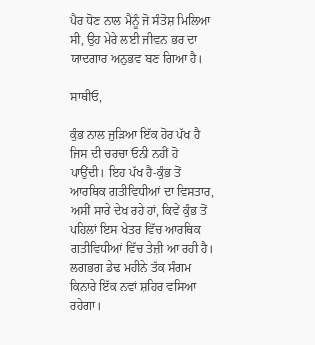ਪੈਰ ਧੋਣ ਨਾਲ ਮੈਨੂੰ ਜੋ ਸੰਤੋਸ਼ ਮਿਲਿਆ ਸੀ, ਉਹ ਮੇਰੇ ਲਈ ਜੀਵਨ ਭਰ ਦਾ ਯਾਦਗਾਰ ਅਨੁਭਵ ਬਣ ਗਿਆ ਹੈ।

ਸਾਥੀਓ,

ਕੁੰਭ ਨਾਲ ਜੁੜਿਆ ਇੱਕ ਹੋਰ ਪੱਖ ਹੈ ਜਿਸ ਦੀ ਚਰਚਾ ਓਨੀ ਨਹੀਂ ਹੋ ਪਾਉਂਦੀ। ਇਹ ਪੱਖ ਹੈ-ਕੁੰਭ ਤੋਂ ਆਰਥਿਕ ਗਤੀਵਿਧੀਆਂ ਦਾ ਵਿਸਤਾਰ, ਅਸੀਂ ਸਾਰੇ ਦੇਖ ਰਹੇ ਹਾਂ, ਕਿਵੇਂ ਕੁੰਭ ਤੋਂ ਪਹਿਲਾਂ ਇਸ ਖੇਤਰ ਵਿੱਚ ਆਰਥਿਕ ਗਤੀਵਿਧੀਆਂ ਵਿੱਚ ਤੇਜ਼ੀ ਆ ਰਹੀ ਹੈ। ਲਗਭਗ ਡੇਢ ਮਹੀਨੇ ਤੱਕ ਸੰਗਮ ਕਿਨਾਰੇ ਇੱਕ ਨਵਾਂ ਸ਼ਹਿਰ ਵਸਿਆ ਰਹੇਗਾ।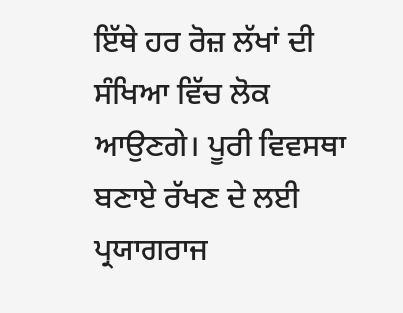ਇੱਥੇ ਹਰ ਰੋਜ਼ ਲੱਖਾਂ ਦੀ ਸੰਖਿਆ ਵਿੱਚ ਲੋਕ ਆਉਣਗੇ। ਪੂਰੀ ਵਿਵਸਥਾ ਬਣਾਏ ਰੱਖਣ ਦੇ ਲਈ ਪ੍ਰਯਾਗਰਾਜ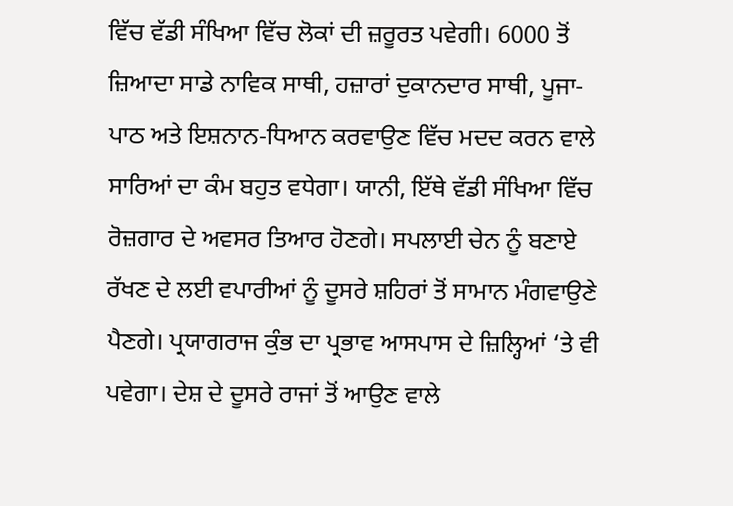ਵਿੱਚ ਵੱਡੀ ਸੰਖਿਆ ਵਿੱਚ ਲੋਕਾਂ ਦੀ ਜ਼ਰੂਰਤ ਪਵੇਗੀ। 6000 ਤੋਂ ਜ਼ਿਆਦਾ ਸਾਡੇ ਨਾਵਿਕ ਸਾਥੀ, ਹਜ਼ਾਰਾਂ ਦੁਕਾਨਦਾਰ ਸਾਥੀ, ਪੂਜਾ-ਪਾਠ ਅਤੇ ਇਸ਼ਨਾਨ-ਧਿਆਨ ਕਰਵਾਉਣ ਵਿੱਚ ਮਦਦ ਕਰਨ ਵਾਲੇ ਸਾਰਿਆਂ ਦਾ ਕੰਮ ਬਹੁਤ ਵਧੇਗਾ। ਯਾਨੀ, ਇੱਥੇ ਵੱਡੀ ਸੰਖਿਆ ਵਿੱਚ ਰੋਜ਼ਗਾਰ ਦੇ ਅਵਸਰ ਤਿਆਰ ਹੋਣਗੇ। ਸਪਲਾਈ ਚੇਨ ਨੂੰ ਬਣਾਏ ਰੱਖਣ ਦੇ ਲਈ ਵਪਾਰੀਆਂ ਨੂੰ ਦੂਸਰੇ ਸ਼ਹਿਰਾਂ ਤੋਂ ਸਾਮਾਨ ਮੰਗਵਾਉਣੇ ਪੈਣਗੇ। ਪ੍ਰਯਾਗਰਾਜ ਕੁੰਭ ਦਾ ਪ੍ਰਭਾਵ ਆਸਪਾਸ ਦੇ ਜ਼ਿਲ੍ਹਿਆਂ ‘ਤੇ ਵੀ ਪਵੇਗਾ। ਦੇਸ਼ ਦੇ ਦੂਸਰੇ ਰਾਜਾਂ ਤੋਂ ਆਉਣ ਵਾਲੇ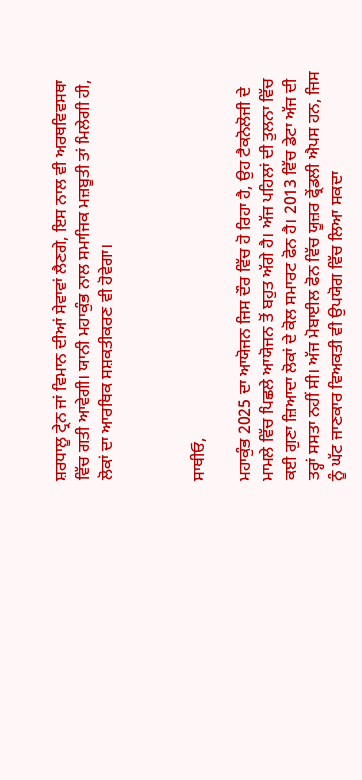ਸ਼ਰਧਾਲੂ ਟ੍ਰੇਨ ਜਾਂ ਵਿਮਾਨ ਦੀਆਂ ਸੇਵਾਵਾਂ ਲੈਣਗੇ, ਇਸ ਨਾਲ ਵੀ ਅਰਥਵਿਵਸਥਾ ਵਿੱਚ ਗਤੀ ਆਵੇਗੀ। ਯਾਨੀ ਮਹਾਕੁੰਭ ਨਾਲ ਸਮਾਜਿਕ ਮਜ਼ਬੂਤੀ ਤਾਂ ਮਿਲੇਗੀ ਹੀ, ਲੋਕਾਂ ਦਾ ਆਰਥਿਕ ਸਸ਼ਕਤੀਕਰਣ ਵੀ ਹੋਵੇਗਾ।



ਸਾਥੀਓ,

ਮਹਾਕੁੰਭ 2025 ਦਾ ਆਯੋਜਨ ਜਿਸ ਦੌਰ ਵਿੱਚ ਹੋ ਰਿਹਾ ਹੈ, ਉਹ ਟੈਕਨੋਲੋਜੀ ਦੇ ਮਾਮਲੇ ਵਿੱਚ ਪਿਛਲੇ ਆਯੋਜਨ ਤੋਂ ਬਹੁਤ ਅੱਗੇ ਹੈ। ਅੱਜ ਪਹਿਲਾਂ ਦੀ ਤੁਲਨਾ ਵਿੱਚ ਕਈ ਗੁਣਾ ਜ਼ਿਆਦਾ ਲੋਕਾਂ ਦੇ ਕੋਲ ਸਮਾਰਟ ਫੋਨ ਹੈ। 2013 ਵਿੱਚ ਡੇਟਾ ਅੱਜ ਦੀ ਤਰ੍ਹਾਂ ਸਸਤਾ ਨਹੀਂ ਸੀ। ਅੱਜ ਮੋਬਾਈਲ ਫੋਨ ਵਿੱਚ ਯੂਜ਼ਰ ਫ੍ਰੇਂਡਲੀ ਐਪਸ ਹਨ, ਜਿਸ ਨੂੰ ਘੱਟ ਜਾਣਕਾਰ ਵਿਅਕਤੀ ਵੀ ਉਪਯੋਗ ਵਿੱਚ ਲਿਆ ਸਕਦਾ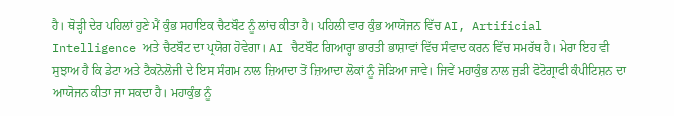ਹੈ। ਥੋੜ੍ਹੀ ਦੇਰ ਪਹਿਲਾਂ ਹੁਣੇ ਮੈਂ ਕੁੰਭ ਸਹਾਇਕ ਚੈਟਬੌਟ ਨੂੰ ਲਾਂਚ ਕੀਤਾ ਹੈ। ਪਹਿਲੀ ਵਾਰ ਕੁੰਭ ਆਯੋਜਨ ਵਿੱਚ AI, Artificial Intelligence ਅਤੇ ਚੈਟਬੌਟ ਦਾ ਪ੍ਰਯੋਗ ਹੋਵੇਗਾ। AI ਚੈਟਬੌਟ ਗਿਆਰ੍ਹਾ ਭਾਰਤੀ ਭਾਸ਼ਾਵਾਂ ਵਿੱਚ ਸੰਵਾਦ ਕਰਨ ਵਿੱਚ ਸਮਰੱਥ ਹੈ। ਮੇਰਾ ਇਹ ਵੀ ਸੁਝਾਅ ਹੈ ਕਿ ਡੇਟਾ ਅਤੇ ਟੈਕਨੋਲੋਜੀ ਦੇ ਇਸ ਸੰਗਮ ਨਾਲ ਜ਼ਿਆਦਾ ਤੋਂ ਜ਼ਿਆਦਾ ਲੋਕਾਂ ਨੂੰ ਜੋੜਿਆ ਜਾਵੇ। ਜਿਵੇਂ ਮਹਾਕੁੰਭ ਨਾਲ ਜੁੜੀ ਫੋਟੋਗ੍ਰਾਫੀ ਕੰਪੀਟਿਸ਼ਨ ਦਾ ਆਯੋਜਨ ਕੀਤਾ ਜਾ ਸਕਦਾ ਹੈ। ਮਹਾਕੁੰਭ ਨੂੰ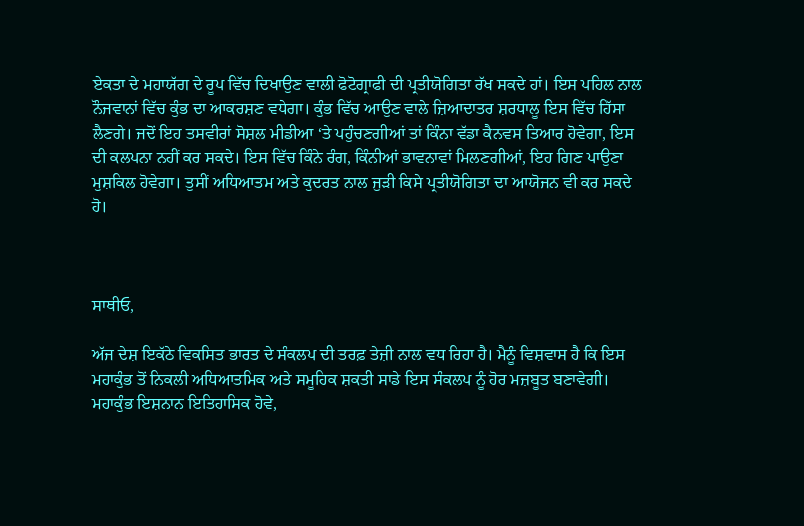ਏਕਤਾ ਦੇ ਮਹਾਯੱਗ ਦੇ ਰੂਪ ਵਿੱਚ ਦਿਖਾਉਣ ਵਾਲੀ ਫੋਟੋਗ੍ਰਾਫੀ ਦੀ ਪ੍ਰਤੀਯੋਗਿਤਾ ਰੱਖ ਸਕਦੇ ਹਾਂ। ਇਸ ਪਹਿਲ ਨਾਲ ਨੌਜਵਾਨਾਂ ਵਿੱਚ ਕੁੰਭ ਦਾ ਆਕਰਸ਼ਣ ਵਧੇਗਾ। ਕੁੰਭ ਵਿੱਚ ਆਉਣ ਵਾਲੇ ਜ਼ਿਆਦਾਤਰ ਸ਼ਰਧਾਲੂ ਇਸ ਵਿੱਚ ਹਿੱਸਾ ਲੈਣਗੇ। ਜਦੋਂ ਇਹ ਤਸਵੀਰਾਂ ਸੋਸ਼ਲ ਮੀਡੀਆ ‘ਤੇ ਪਹੁੰਚਣਗੀਆਂ ਤਾਂ ਕਿੰਨਾ ਵੱਡਾ ਕੈਨਵਸ ਤਿਆਰ ਹੋਵੇਗਾ, ਇਸ ਦੀ ਕਲਪਨਾ ਨਹੀਂ ਕਰ ਸਕਦੇ। ਇਸ ਵਿੱਚ ਕਿੰਨੇ ਰੰਗ, ਕਿੰਨੀਆਂ ਭਾਵਨਾਵਾਂ ਮਿਲਣਗੀਆਂ, ਇਹ ਗਿਣ ਪਾਉਣਾ ਮੁਸ਼ਕਿਲ ਹੋਵੇਗਾ। ਤੁਸੀਂ ਅਧਿਆਤਮ ਅਤੇ ਕੁਦਰਤ ਨਾਲ ਜੁੜੀ ਕਿਸੇ ਪ੍ਰਤੀਯੋਗਿਤਾ ਦਾ ਆਯੋਜਨ ਵੀ ਕਰ ਸਕਦੇ ਹੋ।



ਸਾਥੀਓ,

ਅੱਜ ਦੇਸ਼ ਇਕੱਠੇ ਵਿਕਸਿਤ ਭਾਰਤ ਦੇ ਸੰਕਲਪ ਦੀ ਤਰਫ਼ ਤੇਜ਼ੀ ਨਾਲ ਵਧ ਰਿਹਾ ਹੈ। ਮੈਨੂੰ ਵਿਸ਼ਵਾਸ ਹੈ ਕਿ ਇਸ ਮਹਾਕੁੰਭ ਤੋਂ ਨਿਕਲੀ ਅਧਿਆਤਮਿਕ ਅਤੇ ਸਮੂਹਿਕ ਸ਼ਕਤੀ ਸਾਡੇ ਇਸ ਸੰਕਲਪ ਨੂੰ ਹੋਰ ਮਜ਼ਬੂਤ ਬਣਾਵੇਗੀ। ਮਹਾਕੁੰਭ ਇਸ਼ਨਾਨ ਇਤਿਹਾਸਿਕ ਹੋਵੇ,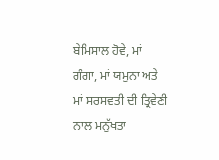ਬੇਮਿਸਾਲ ਹੋਵੇ, ਮਾਂ ਗੰਗਾ, ਮਾਂ ਯਮੁਨਾ ਅਤੇ ਮਾਂ ਸਰਸਵਤੀ ਦੀ ਤ੍ਰਿਵੇਣੀ ਨਾਲ ਮਨੁੱਖਤਾ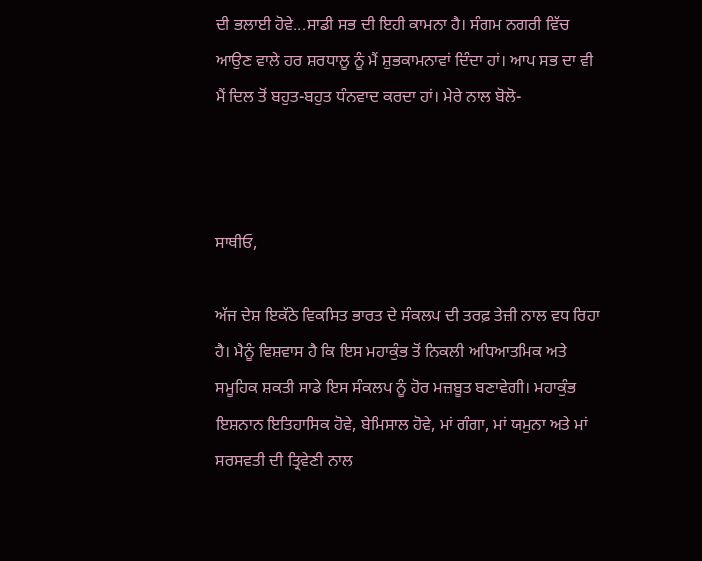ਦੀ ਭਲਾਈ ਹੋਵੇ...ਸਾਡੀ ਸਭ ਦੀ ਇਹੀ ਕਾਮਨਾ ਹੈ। ਸੰਗਮ ਨਗਰੀ ਵਿੱਚ ਆਉਣ ਵਾਲੇ ਹਰ ਸ਼ਰਧਾਲੂ ਨੂੰ ਮੈਂ ਸ਼ੁਭਕਾਮਨਾਵਾਂ ਦਿੰਦਾ ਹਾਂ। ਆਪ ਸਭ ਦਾ ਵੀ ਮੈਂ ਦਿਲ ਤੋਂ ਬਹੁਤ-ਬਹੁਤ ਧੰਨਵਾਦ ਕਰਦਾ ਹਾਂ। ਮੇਰੇ ਨਾਲ ਬੋਲੋ-



ਸਾਥੀਓ,

ਅੱਜ ਦੇਸ਼ ਇਕੱਠੇ ਵਿਕਸਿਤ ਭਾਰਤ ਦੇ ਸੰਕਲਪ ਦੀ ਤਰਫ਼ ਤੇਜ਼ੀ ਨਾਲ ਵਧ ਰਿਹਾ ਹੈ। ਮੈਨੂੰ ਵਿਸ਼ਵਾਸ ਹੈ ਕਿ ਇਸ ਮਹਾਕੁੰਭ ਤੋਂ ਨਿਕਲੀ ਅਧਿਆਤਮਿਕ ਅਤੇ ਸਮੂਹਿਕ ਸ਼ਕਤੀ ਸਾਡੇ ਇਸ ਸੰਕਲਪ ਨੂੰ ਹੋਰ ਮਜ਼ਬੂਤ ਬਣਾਵੇਗੀ। ਮਹਾਕੁੰਭ ਇਸ਼ਨਾਨ ਇਤਿਹਾਸਿਕ ਹੋਵੇ, ਬੇਮਿਸਾਲ ਹੋਵੇ, ਮਾਂ ਗੰਗਾ, ਮਾਂ ਯਮੁਨਾ ਅਤੇ ਮਾਂ ਸਰਸਵਤੀ ਦੀ ਤ੍ਰਿਵੇਣੀ ਨਾਲ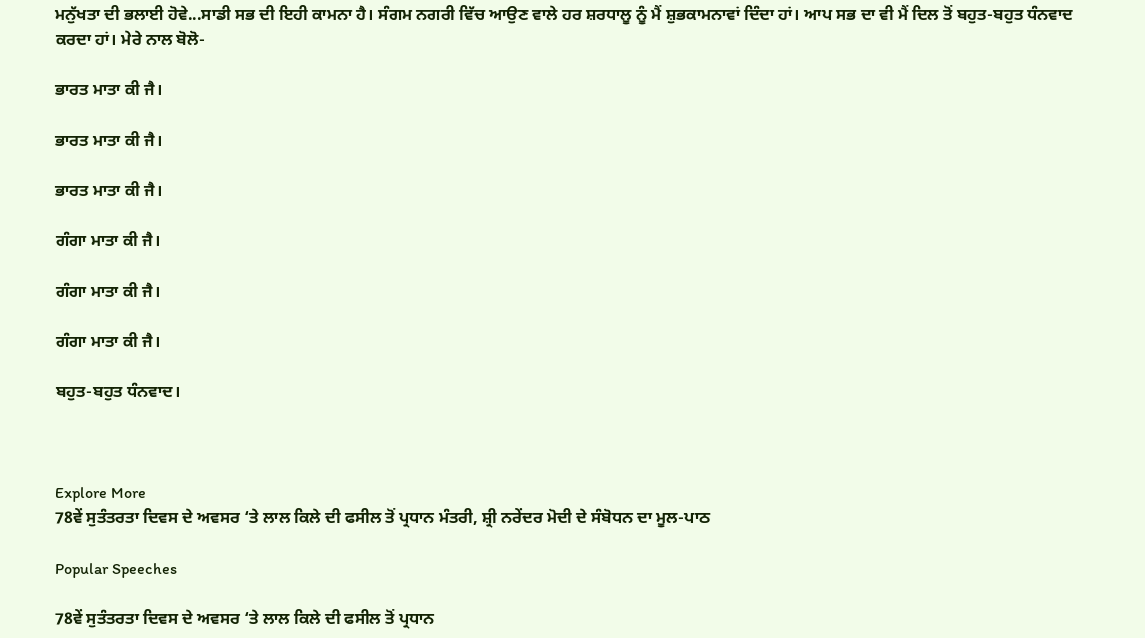ਮਨੁੱਖਤਾ ਦੀ ਭਲਾਈ ਹੋਵੇ...ਸਾਡੀ ਸਭ ਦੀ ਇਹੀ ਕਾਮਨਾ ਹੈ। ਸੰਗਮ ਨਗਰੀ ਵਿੱਚ ਆਉਣ ਵਾਲੇ ਹਰ ਸ਼ਰਧਾਲੂ ਨੂੰ ਮੈਂ ਸ਼ੁਭਕਾਮਨਾਵਾਂ ਦਿੰਦਾ ਹਾਂ। ਆਪ ਸਭ ਦਾ ਵੀ ਮੈਂ ਦਿਲ ਤੋਂ ਬਹੁਤ-ਬਹੁਤ ਧੰਨਵਾਦ ਕਰਦਾ ਹਾਂ। ਮੇਰੇ ਨਾਲ ਬੋਲੋ-

ਭਾਰਤ ਮਾਤਾ ਕੀ ਜੈ।

ਭਾਰਤ ਮਾਤਾ ਕੀ ਜੈ।

ਭਾਰਤ ਮਾਤਾ ਕੀ ਜੈ।

ਗੰਗਾ ਮਾਤਾ ਕੀ ਜੈ।

ਗੰਗਾ ਮਾਤਾ ਕੀ ਜੈ।

ਗੰਗਾ ਮਾਤਾ ਕੀ ਜੈ।

ਬਹੁਤ-ਬਹੁਤ ਧੰਨਵਾਦ।



Explore More
78ਵੇਂ ਸੁਤੰਤਰਤਾ ਦਿਵਸ ਦੇ ਅਵਸਰ ‘ਤੇ ਲਾਲ ਕਿਲੇ ਦੀ ਫਸੀਲ ਤੋਂ ਪ੍ਰਧਾਨ ਮੰਤਰੀ, ਸ਼੍ਰੀ ਨਰੇਂਦਰ ਮੋਦੀ ਦੇ ਸੰਬੋਧਨ ਦਾ ਮੂਲ-ਪਾਠ

Popular Speeches

78ਵੇਂ ਸੁਤੰਤਰਤਾ ਦਿਵਸ ਦੇ ਅਵਸਰ ‘ਤੇ ਲਾਲ ਕਿਲੇ ਦੀ ਫਸੀਲ ਤੋਂ ਪ੍ਰਧਾਨ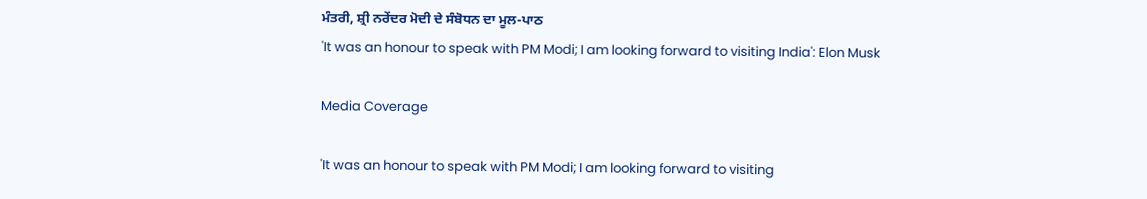ਮੰਤਰੀ, ਸ਼੍ਰੀ ਨਰੇਂਦਰ ਮੋਦੀ ਦੇ ਸੰਬੋਧਨ ਦਾ ਮੂਲ-ਪਾਠ
'It was an honour to speak with PM Modi; I am looking forward to visiting India': Elon Musk

Media Coverage

'It was an honour to speak with PM Modi; I am looking forward to visiting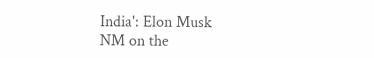India': Elon Musk
NM on the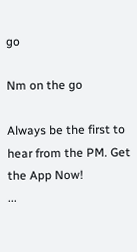go

Nm on the go

Always be the first to hear from the PM. Get the App Now!
...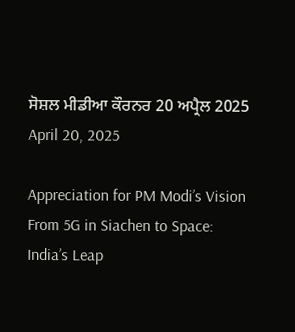ਸੋਸ਼ਲ ਮੀਡੀਆ ਕੌਰਨਰ 20 ਅਪ੍ਰੈਲ 2025
April 20, 2025

Appreciation for PM Modi’s Vision From 5G in Siachen to Space: India’s Leap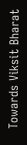Towards Viksit Bharat